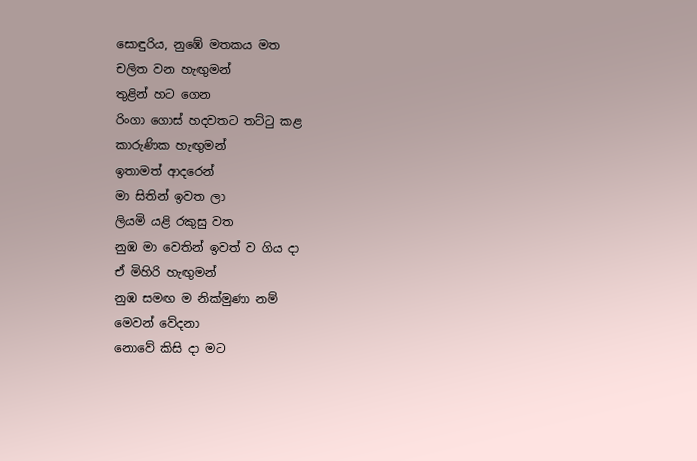සොඳුරිය, නුඹේ මතකය මත
චලිත වන හැඟුමන්
තුළින් හට ගෙන
රිංගා ගොස් හදවතට තට්ටු කළ
කාරුණික හැඟුමන්
ඉතාමත් ආදරෙන්
මා සිතින් ඉවත ලා
ලියමි යළි රකුසු වත
නුඹ මා වෙතින් ඉවත් ව ගිය දා
ඒ මිහිරි හැඟුමන්
නුඹ සමඟ ම නික්මුණා නම්
මෙවන් වේදනා
නොවේ කිසි දා මට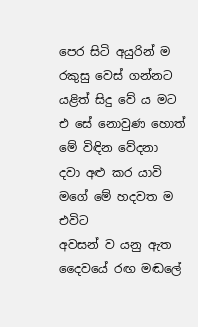පෙර සිටි අයුරින් ම
රකුසු වෙස් ගන්නට
යළිත් සිදු වේ ය මට
එ සේ නොවුණ හොත්
මේ විඳින වේදනා
දවා අළු කර යාවි
මගේ මේ හදවත ම
එවිට
අවසන් ව යනු ඇත
දෛවයේ රඟ මඬලේ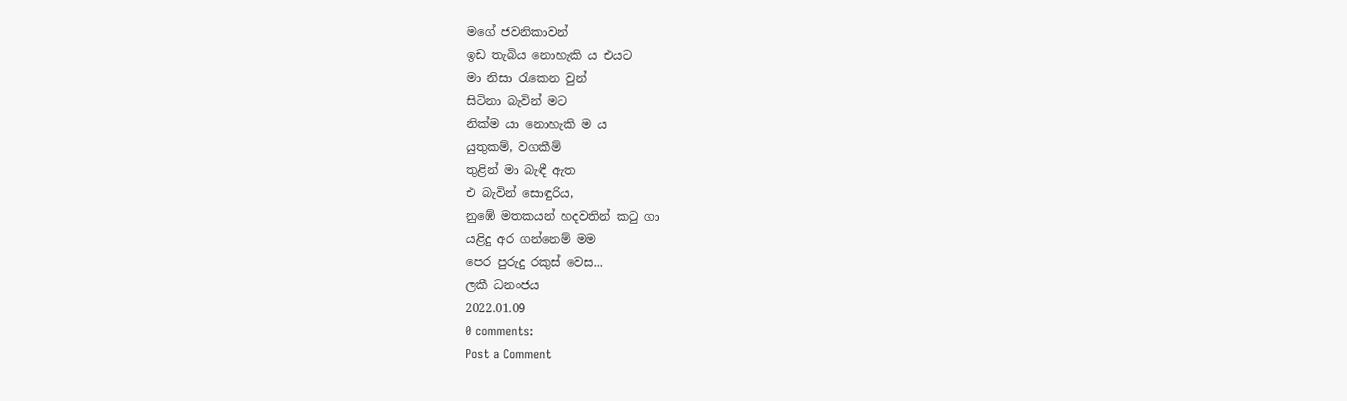මගේ ජවනිකාවන්
ඉඩ තැබිය නොහැකි ය එයට
මා නිසා රැකෙන වුන්
සිටිනා බැවින් මට
නික්ම යා නොහැකි ම ය
යුතුකම්, වගකීම්
තුළින් මා බැඳී ඇත
එ බැවින් සොඳුරිය,
නුඹේ මතකයන් හදවතින් කටු ගා
යළිදු අර ගන්නෙම් මම
පෙර පුරුදු රකුස් වෙස...
ලකී ධනංජය
2022.01.09
0 comments:
Post a Comment